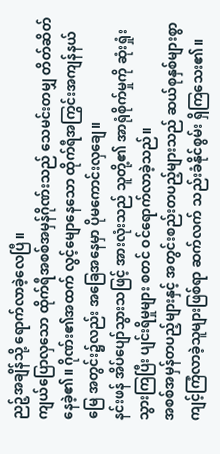ညဉ့်အချိန်သို့ ရောက်လာခဲ့လေပြီ။
ကျယ်ပြောလှသော ထိုက်ရီအစစ်အမှန်ဂိုဏ်းသည် သေမင်းတမျှ တိတ်ဆိတ်နေခဲ့၏။ ဂိုဏ်း၏အထက် လွင့်မျောနေသော ထိုက်ရီအကြွင်းအကျန်နယ်မြေ အတွင်း၌လည်း အခြေအနေမှာ ပိုမကောင်းလှချေ။
နင်းဖန် အိပ်ပျော်သွားသဖြင့် အားလုံးသည် သူတို့၏ အာရုံစိုက်မှုကို ဆုံးရှုံးသွားကြပြီး ပျင်းရိမှုများ စတင် ဝင်ရောက်လာခဲ့သည်။
အစစ်အမှန်တပည့်များနှင့် အတွင်းစည်းတပည့်များသည် ဆယ်စုနှစ်များစွာ ကျင့်ကြံလာခဲ့သူများဖြစ်ရာ ဆက်လက် သည်းခံနိုင်စွမ်း ရှိကြသေး၏။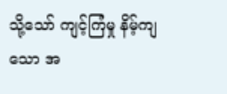သို့သော် ကျင့်ကြံမှု နိမ့်ကျသော အ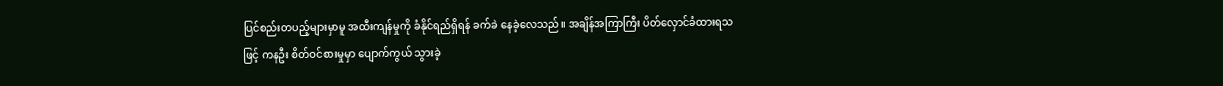ပြင်စည်းတပည့်များမှာမူ အထီးကျန်မှုကို ခံနိုင်ရည်ရှိရန် ခက်ခဲ နေခဲ့လေသည်။ အချိန်အကြာကြီး ပိတ်လှောင်ခံထားရသဖြင့် ကနဦး စိတ်ဝင်စားမှုမှာ ပျောက်ကွယ် သွားခဲ့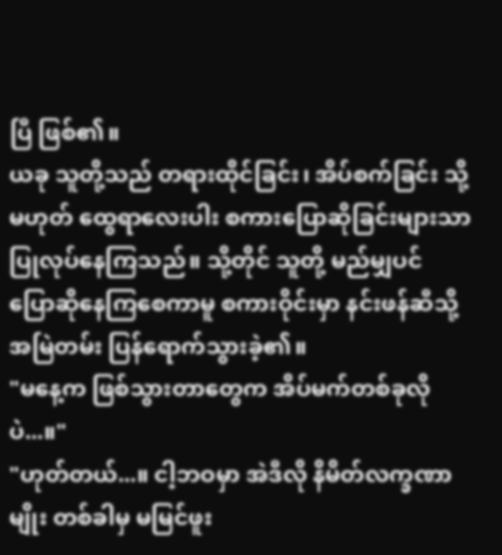ပြီ ဖြစ်၏။
ယခု သူတို့သည် တရားထိုင်ခြင်း၊ အိပ်စက်ခြင်း သို့မဟုတ် ထွေရာလေးပါး စကားပြောဆိုခြင်းများသာ ပြုလုပ်နေကြသည်။ သို့တိုင် သူတို့ မည်မျှပင် ပြောဆိုနေကြစေကာမူ စကားဝိုင်းမှာ နင်းဖန်ဆီသို့ အမြဲတမ်း ပြန်ရောက်သွားခဲ့၏။
"မနေ့က ဖြစ်သွားတာတွေက အိပ်မက်တစ်ခုလိုပဲ...။"
"ဟုတ်တယ်...။ ငါ့ဘဝမှာ အဲဒီလို နိမိတ်လက္ခဏာမျိုး တစ်ခါမှ မမြင်ဖူး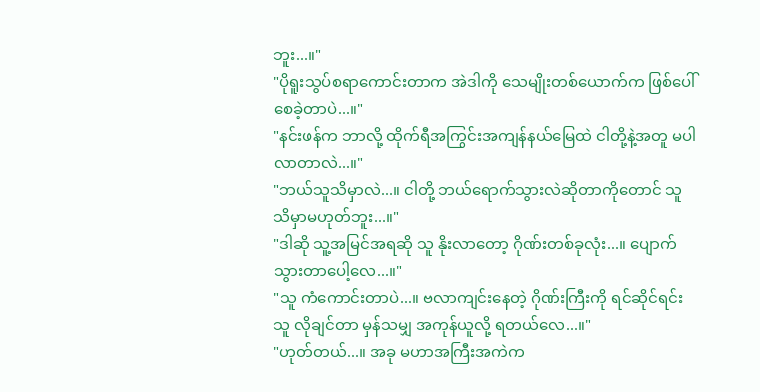ဘူး...။"
"ပိုရူးသွပ်စရာကောင်းတာက အဲဒါကို သေမျိုးတစ်ယောက်က ဖြစ်ပေါ်စေခဲ့တာပဲ...။"
"နင်းဖန်က ဘာလို့ ထိုက်ရီအကြွင်းအကျန်နယ်မြေထဲ ငါတို့နဲ့အတူ မပါလာတာလဲ...။"
"ဘယ်သူသိမှာလဲ...။ ငါတို့ ဘယ်ရောက်သွားလဲဆိုတာကိုတောင် သူ သိမှာမဟုတ်ဘူး...။"
"ဒါဆို သူ့အမြင်အရဆို သူ နိုးလာတော့ ဂိုဏ်းတစ်ခုလုံး...။ ပျောက်သွားတာပေါ့လေ...။"
"သူ ကံကောင်းတာပဲ...။ ဗလာကျင်းနေတဲ့ ဂိုဏ်းကြီးကို ရင်ဆိုင်ရင်း သူ လိုချင်တာ မှန်သမျှ အကုန်ယူလို့ ရတယ်လေ...။"
"ဟုတ်တယ်...။ အခု မဟာအကြီးအကဲက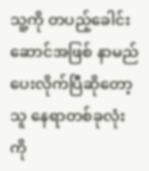သူ့ကို တပည့်ခေါင်းဆောင်အဖြစ် နာမည်ပေးလိုက်ပြီဆိုတော့ သူ နေရာတစ်ခုလုံးကို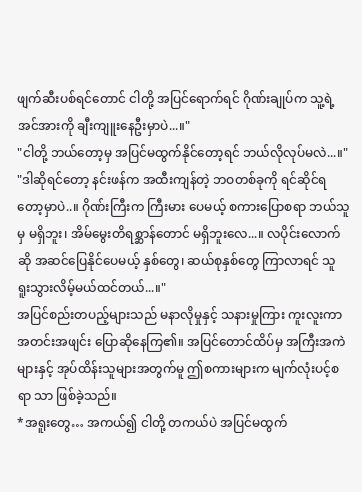ဖျက်ဆီးပစ်ရင်တောင် ငါတို့ အပြင်ရောက်ရင် ဂိုဏ်းချုပ်က သူ့ရဲ့ အင်အားကို ချီးကျူးနေဦးမှာပဲ...။"
"ငါတို့ ဘယ်တော့မှ အပြင်မထွက်နိုင်တော့ရင် ဘယ်လိုလုပ်မလဲ...။"
"ဒါဆိုရင်တော့ နင်းဖန်က အထီးကျန်တဲ့ ဘဝတစ်ခုကို ရင်ဆိုင်ရတော့မှာပဲ..။ ဂိုဏ်းကြီးက ကြီးမား ပေမယ့် စကားပြောစရာ ဘယ်သူမှ မရှိဘူး၊ အိမ်မွေးတိရစ္ဆာန်တောင် မရှိဘူးလေ...။ လပိုင်းလောက်ဆို အဆင်ပြေနိုင်ပေမယ့် နှစ်တွေ၊ ဆယ်စုနှစ်တွေ ကြာလာရင် သူ ရူးသွားလိမ့်မယ်ထင်တယ်...။"
အပြင်စည်းတပည့်များသည် မနာလိုမှုနှင့် သနားမှုကြား ကူးလူးကာ အတင်းအဖျင်း ပြောဆိုနေကြ၏။ အပြင်တောင်ထိပ်မှ အကြီးအကဲများနှင့် အုပ်ထိန်းသူများအတွက်မူ ဤစကားများက မျက်လုံးပင့်စရာ သာ ဖြစ်ခဲ့သည်။
*အရူးတွေ… အကယ်၍ ငါတို့ တကယ်ပဲ အပြင်မထွက်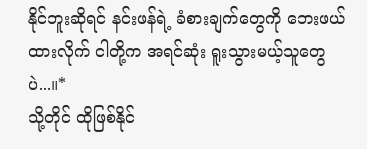နိုင်ဘူးဆိုရင် နင်းဖန်ရဲ့ ခံစားချက်တွေကို ဘေးဖယ်ထားလိုက် ငါတို့က အရင်ဆုံး ရူးသွားမယ့်သူတွေပဲ...။*
သို့တိုင် ထိုဖြစ်နိုင်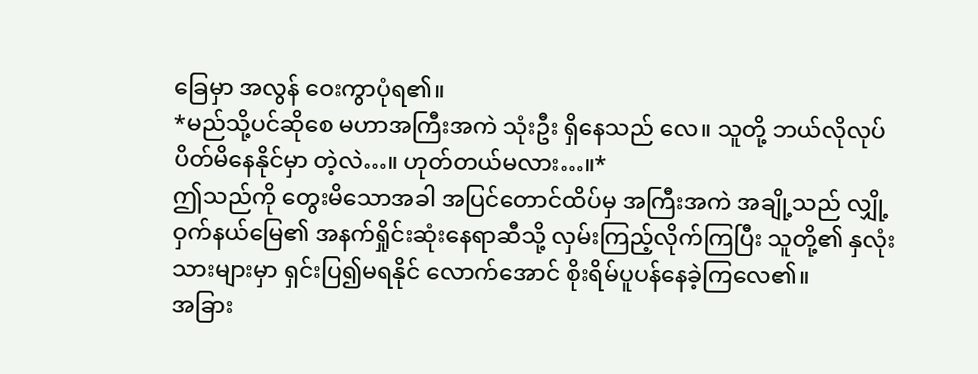ခြေမှာ အလွန် ဝေးကွာပုံရ၏။
*မည်သို့ပင်ဆိုစေ မဟာအကြီးအကဲ သုံးဦး ရှိနေသည် လေ။ သူတို့ ဘယ်လိုလုပ် ပိတ်မိနေနိုင်မှာ တဲ့လဲ…။ ဟုတ်တယ်မလား…။*
ဤသည်ကို တွေးမိသောအခါ အပြင်တောင်ထိပ်မှ အကြီးအကဲ အချို့သည် လျှို့ဝှက်နယ်မြေ၏ အနက်ရှိုင်းဆုံးနေရာဆီသို့ လှမ်းကြည့်လိုက်ကြပြီး သူတို့၏ နှလုံးသားများမှာ ရှင်းပြ၍မရနိုင် လောက်အောင် စိုးရိမ်ပူပန်နေခဲ့ကြလေ၏။
အခြား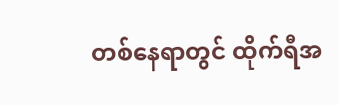တစ်နေရာတွင် ထိုက်ရီအ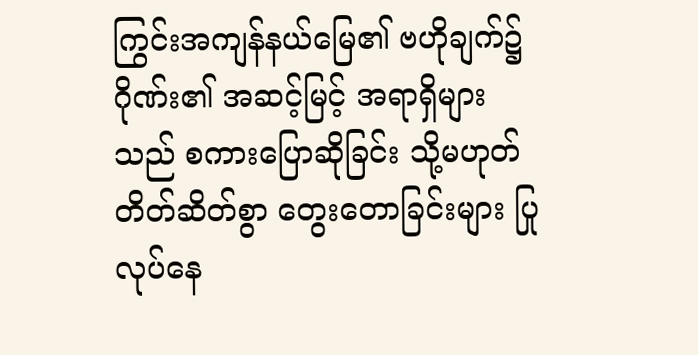ကြွင်းအကျန်နယ်မြေ၏ ဗဟိုချက်၌ ဂိုဏ်း၏ အဆင့်မြင့် အရာရှိများ သည် စကားပြောဆိုခြင်း သို့မဟုတ် တိတ်ဆိတ်စွာ တွေးတောခြင်းများ ပြုလုပ်နေ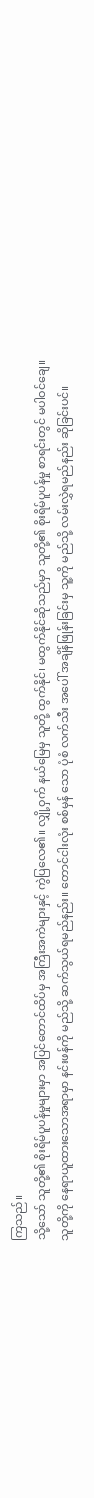ကြသည်။
သို့သော် သူတို့၏ စိုးရိမ်ပူပန်မှုများမှာ အပြင်တောင်ထိပ်မှ အကြီးအကဲများနှင့် ကွဲပြလေ၏။ လျှို့ဝှက် နယ်မြေမှ သူတို့ ထွက်နိုင်၊ မထွက်နိုင်ဆိုသည်မှာ သူတို့၏ စိုးရိမ်ပူပန်မှု စာရင်းတွင် မပါဝင်ချေ။
သူတို့ကို နေရာယူထားသောအရာမှာ နင်းဖန်ကို မည်သို့ ဆက်သွယ်ရမည်နည်း။ တောင်ငါးလုံး စစ်မှန် သော ပုံစံ လက်သီး အပေါ် အချိန်ဖြုန်းခြင်းမှ သူ့ကို မည်သို့ လမ်းလွှဲရမည်နည်း ဆိုခြင်းပင်။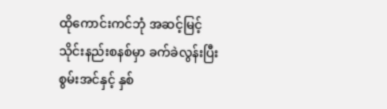ထိုကောင်းကင်ဘုံ အဆင့်မြင့် သိုင်းနည်းစနစ်မှာ ခက်ခဲလွန်းပြီး စွမ်းအင်နှင့် နှစ်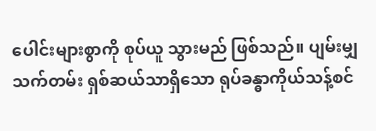ပေါင်းများစွာကို စုပ်ယူ သွားမည် ဖြစ်သည်။ ပျမ်းမျှ သက်တမ်း ရှစ်ဆယ်သာရှိသော ရုပ်ခန္ဓာကိုယ်သန့်စင်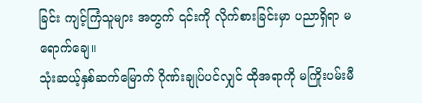ခြင်း ကျင့်ကြံသူများ အတွက် ၎င်းကို လိုက်စားခြင်းမှာ ပညာရှိရာ မရောက်ချေ။
သုံးဆယ့်နှစ်ဆက်မြောက် ဂိုဏ်းချုပ်ပင်လျှင် ထိုအရာကို မကြိုးပမ်းမီ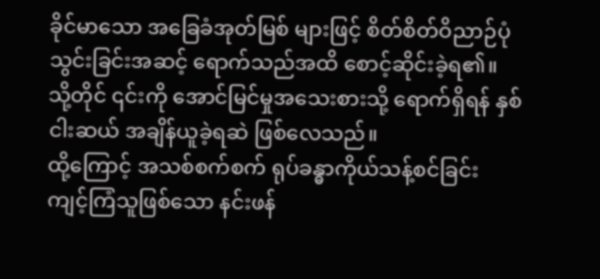ခိုင်မာသော အခြေခံအုတ်မြစ် များဖြင့် စိတ်စိတ်ဝိညာဉ်ပုံသွင်းခြင်းအဆင့် ရောက်သည်အထိ စောင့်ဆိုင်းခဲ့ရ၏။ သို့တိုင် ၎င်းကို အောင်မြင်မှုအသေးစားသို့ ရောက်ရှိရန် နှစ်ငါးဆယ် အချိန်ယူခဲ့ရဆဲ ဖြစ်လေသည်။
ထို့ကြောင့် အသစ်စက်စက် ရုပ်ခန္ဓာကိုယ်သန့်စင်ခြင်း ကျင့်ကြံသူဖြစ်သော နင်းဖန်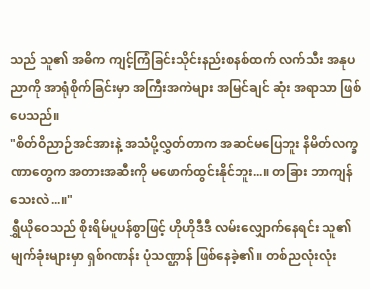သည် သူ၏ အဓိက ကျင့်ကြံခြင်းသိုင်းနည်းစနစ်ထက် လက်သီး အနုပညာကို အာရုံစိုက်ခြင်းမှာ အကြီးအကဲများ အမြင်ချင် ဆုံး အရာသာ ဖြစ်ပေသည်။
"စိတ်ဝိညာဉ်အင်အားနဲ့ အသံပို့လွှတ်တာက အဆင်မပြေဘူး နိမိတ်လက္ခဏာတွေက အတားအဆီးကို မဖောက်ထွင်းနိုင်ဘူး...။ တခြား ဘာကျန်သေးလဲ...။"
ရွှီယိုဝေသည် စိုးရိမ်ပူပန်စွာဖြင့် ဟိုဟိုဒီဒီ လမ်းလျှောက်နေရင်း သူ၏ မျက်ခုံးများမှာ ရှစ်ဂဏန်း ပုံသဏ္ဌာန် ဖြစ်နေခဲ့၏။ တစ်ညလုံးလုံး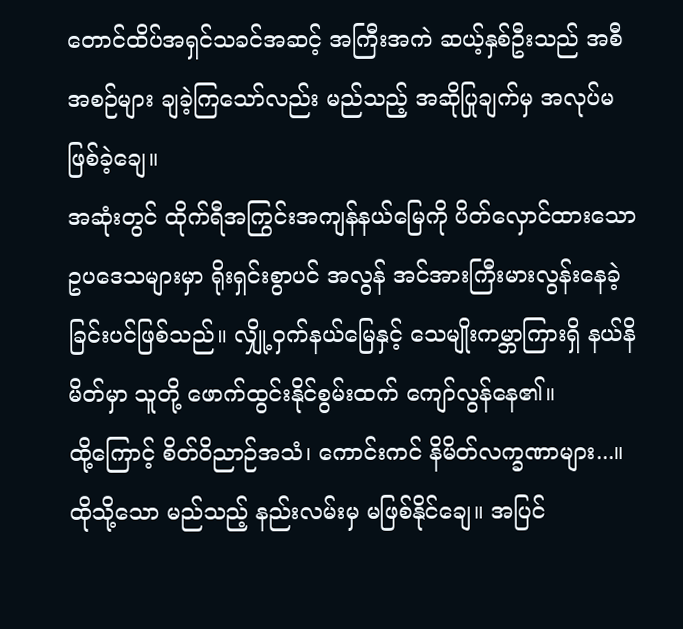တောင်ထိပ်အရှင်သခင်အဆင့် အကြီးအကဲ ဆယ့်နှစ်ဦးသည် အစီအစဉ်များ ချခဲ့ကြသော်လည်း မည်သည့် အဆိုပြုချက်မှ အလုပ်မဖြစ်ခဲ့ချေ။
အဆုံးတွင် ထိုက်ရီအကြွင်းအကျန်နယ်မြေကို ပိတ်လှောင်ထားသော ဥပဒေသများမှာ ရိုးရှင်းစွာပင် အလွန် အင်အားကြီးမားလွန်းနေခဲ့ခြင်းပင်ဖြစ်သည်။ လျှို့ဝှက်နယ်မြေနှင့် သေမျိုးကမ္ဘာကြားရှိ နယ်နိမိတ်မှာ သူတို့ ဖောက်ထွင်းနိုင်စွမ်းထက် ကျော်လွန်နေ၏။
ထို့ကြောင့် စိတ်ဝိညာဉ်အသံ၊ ကောင်းကင် နိမိတ်လက္ခဏာများ...။ ထိုသို့သော မည်သည့် နည်းလမ်းမှ မဖြစ်နိုင်ချေ။ အပြင်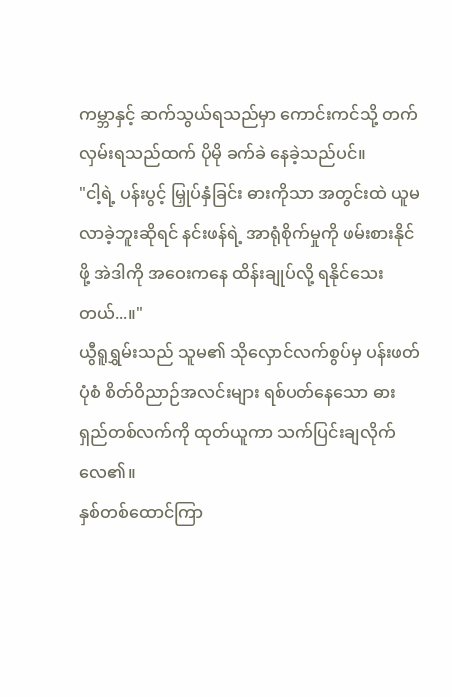ကမ္ဘာနှင့် ဆက်သွယ်ရသည်မှာ ကောင်းကင်သို့ တက်လှမ်းရသည်ထက် ပိုမို ခက်ခဲ နေခဲ့သည်ပင်။
"ငါ့ရဲ့ ပန်းပွင့် မြှုပ်နှံခြင်း ဓားကိုသာ အတွင်းထဲ ယူမလာခဲ့ဘူးဆိုရင် နင်းဖန်ရဲ့ အာရုံစိုက်မှုကို ဖမ်းစားနိုင် ဖို့ အဲဒါကို အဝေးကနေ ထိန်းချုပ်လို့ ရနိုင်သေးတယ်...။"
ယွီရူရွှမ်းသည် သူမ၏ သိုလှောင်လက်စွပ်မှ ပန်းဖတ်ပုံစံ စိတ်ဝိညာဉ်အလင်းများ ရစ်ပတ်နေသော ဓားရှည်တစ်လက်ကို ထုတ်ယူကာ သက်ပြင်းချလိုက်လေ၏။
နှစ်တစ်ထောင်ကြာ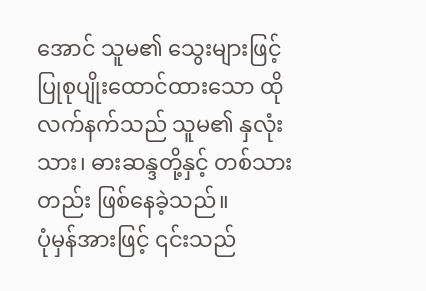အောင် သူမ၏ သွေးများဖြင့် ပြုစုပျိုးထောင်ထားသော ထိုလက်နက်သည် သူမ၏ နှလုံးသား၊ ဓားဆန္ဒတို့နှင့် တစ်သားတည်း ဖြစ်နေခဲ့သည်။
ပုံမှန်အားဖြင့် ၎င်းသည်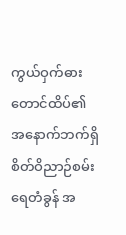ကွယ်ဝှက်ဓားတောင်ထိပ်၏ အနောက်ဘက်ရှိ စိတ်ဝိညာဉ်စမ်းရေတံခွန် အ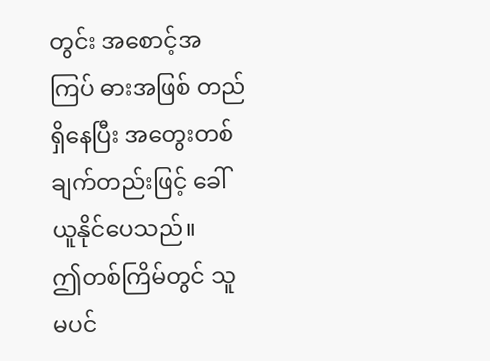တွင်း အစောင့်အကြပ် ဓားအဖြစ် တည်ရှိနေပြီး အတွေးတစ်ချက်တည်းဖြင့် ခေါ်ယူနိုင်ပေသည်။
ဤတစ်ကြိမ်တွင် သူမပင်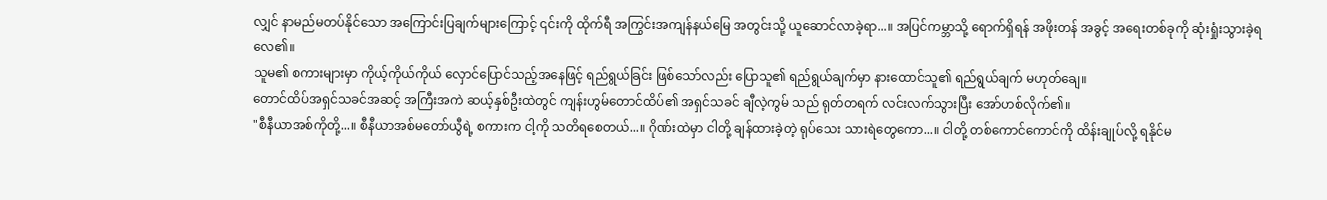လျှင် နာမည်မတပ်နိုင်သော အကြောင်းပြချက်များကြောင့် ၎င်းကို ထိုက်ရီ အကြွင်းအကျန်နယ်မြေ အတွင်းသို့ ယူဆောင်လာခဲ့ရာ...။ အပြင်ကမ္ဘာသို့ ရောက်ရှိရန် အဖိုးတန် အခွင့် အရေးတစ်ခုကို ဆုံးရှုံးသွားခဲ့ရလေ၏။
သူမ၏ စကားများမှာ ကိုယ့်ကိုယ်ကိုယ် လှောင်ပြောင်သည့်အနေဖြင့် ရည်ရွယ်ခြင်း ဖြစ်သော်လည်း ပြောသူ၏ ရည်ရွယ်ချက်မှာ နားထောင်သူ၏ ရည်ရွယ်ချက် မဟုတ်ချေ။
တောင်ထိပ်အရှင်သခင်အဆင့် အကြီးအကဲ ဆယ့်နှစ်ဦးထဲတွင် ကျန်းဟွမ်တောင်ထိပ်၏ အရှင်သခင် ချီလဲ့ကွမ် သည် ရုတ်တရက် လင်းလက်သွားပြီး အော်ဟစ်လိုက်၏။
"စီနီယာအစ်ကိုတို့...။ စီနီယာအစ်မတော်ယွီရဲ့ စကားက ငါ့ကို သတိရစေတယ်...။ ဂိုဏ်းထဲမှာ ငါတို့ ချန်ထားခဲ့တဲ့ ရုပ်သေး သားရဲတွေကော...။ ငါတို့ တစ်ကောင်ကောင်ကို ထိန်းချုပ်လို့ ရနိုင်မ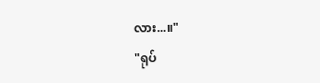လား...။"
"ရုပ်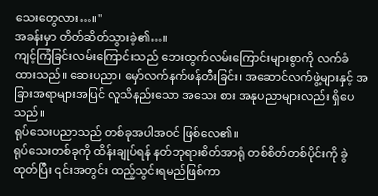သေးတွေလား…။"
အခန်းမှာ တိတ်ဆိတ်သွားခဲ့၏…။
ကျင့်ကြံခြင်းလမ်းကြောင်းသည် ဘေးထွက်လမ်းကြောင်းများစွာကို လက်ခံထားသည်။ ဆေးပညာ၊ မှော်လက်နက်ဖန်တီးခြင်း၊ အဆောင်လက်ဖွဲ့များနှင့် အခြားအရာများအပြင် လူသိနည်းသော အသေး စား အနုပညာများလည်း ရှိပေသည်။
ရုပ်သေးပညာသည် တစ်ခုအပါအဝင် ဖြစ်လေ၏။
ရုပ်သေးတစ်ခုကို ထိန်းချုပ်ရန် နတ်ဘုရားစိတ်အာရုံ တစ်စိတ်တစ်ပိုင်းကို ခွဲထုတ်ပြီး ၎င်းအတွင်း ထည့်သွင်းရမည်ဖြစ်ကာ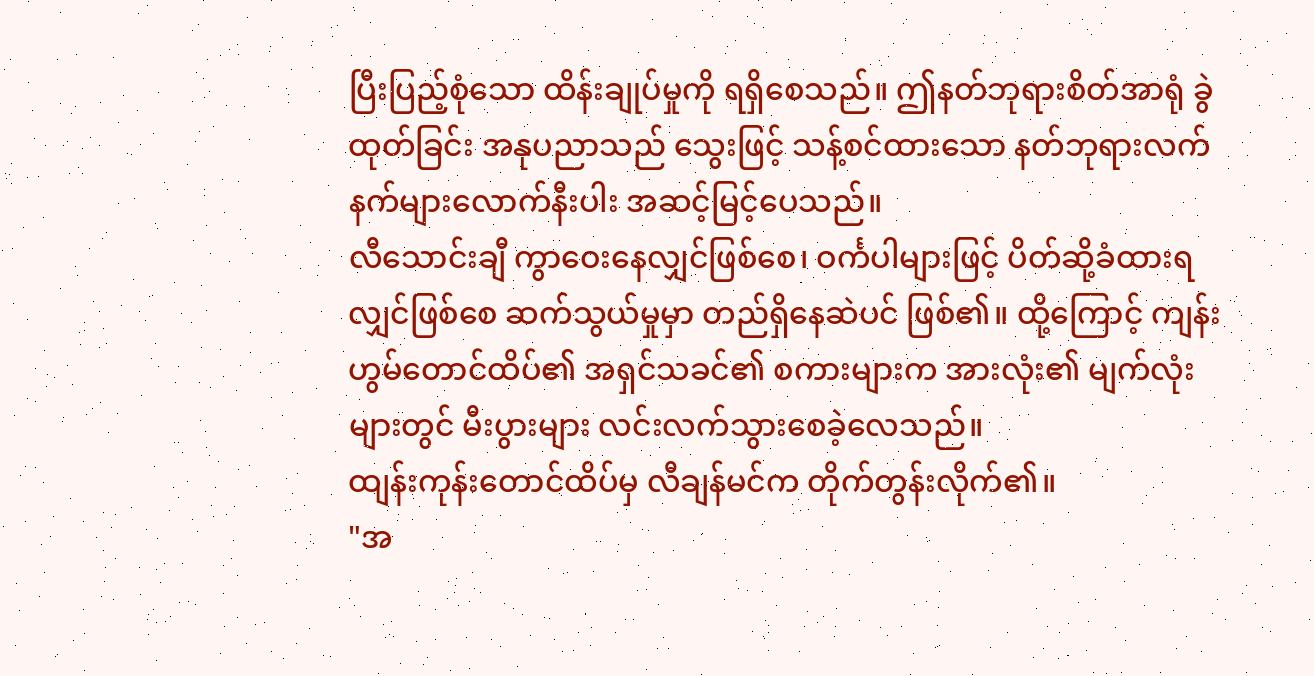ပြီးပြည့်စုံသော ထိန်းချုပ်မှုကို ရရှိစေသည်။ ဤနတ်ဘုရားစိတ်အာရုံ ခွဲထုတ်ခြင်း အနုပညာသည် သွေးဖြင့် သန့်စင်ထားသော နတ်ဘုရားလက်နက်များလောက်နီးပါး အဆင့်မြင့်ပေသည်။
လီသောင်းချီ ကွာဝေးနေလျှင်ဖြစ်စေ၊ ဝင်္ကပါများဖြင့် ပိတ်ဆို့ခံထားရလျှင်ဖြစ်စေ ဆက်သွယ်မှုမှာ တည်ရှိနေဆဲပင် ဖြစ်၏။ ထို့ကြောင့် ကျန်းဟွမ်တောင်ထိပ်၏ အရှင်သခင်၏ စကားများက အားလုံး၏ မျက်လုံးများတွင် မီးပွားများ လင်းလက်သွားစေခဲ့လေသည်။
ထျန်းကုန်းတောင်ထိပ်မှ လီချန်မင်က တိုက်တွန်းလိုက်၏။
"အ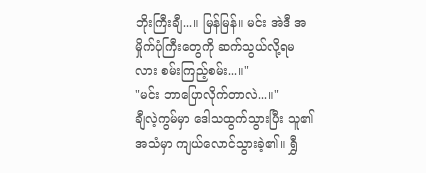ဘိုးကြီးချီ...။ မြန်မြန်။ မင်း အဲဒီ အမှိုက်ပုံကြီးတွေကို ဆက်သွယ်လို့ရမလား စမ်းကြည့်စမ်း...။"
"မင်း ဘာပြောလိုက်တာလဲ...။"
ချီလဲ့ကွမ်မှာ ဒေါသထွက်သွားပြီး သူ၏ အသံမှာ ကျယ်လောင်သွားခဲ့၏။ ရွှီ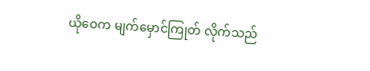ယိုဝေက မျက်မှောင်ကြုတ် လိုက်သည်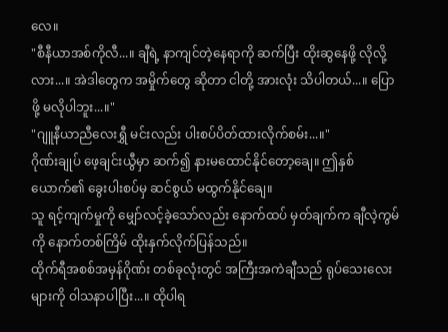လေ။
"စီနီယာအစ်ကိုလီ...။ ချီရဲ့ နာကျင်တဲ့နေရာကို ဆက်ပြီး ထိုးဆွနေဖို့ လိုလို့လား...။ အဲဒါတွေက အမှိုက်တွေ ဆိုတာ ငါတို့ အားလုံး သိပါတယ်...။ ပြောဖို့ မလိုပါဘူး...။"
"ဂျူနီယာညီလေးရွှီ မင်းလည်း ပါးစပ်ပိတ်ထားလိုက်စမ်း...။"
ဂိုဏ်းချုပ် ဖေ့ချင်းယွီမှာ ဆက်၍ နားမထောင်နိုင်တော့ချေ။ ဤနှစ်ယောက်၏ ခွေးပါးစပ်မှ ဆင်စွယ် မထွက်နိုင်ချေ။
သူ ရင့်ကျက်မှုကို မျှော်လင့်ခဲ့သော်လည်း နောက်ထပ် မှတ်ချက်က ချီလဲ့ကွမ်ကို နောက်တစ်ကြိမ် ထိုးနှက်လိုက်ပြန်သည်။
ထိုက်ရီအစစ်အမှန်ဂိုဏ်း တစ်ခုလုံးတွင် အကြီးအကဲချီသည် ရုပ်သေးလေးများကို ဝါသနာပါပြီး...။ ထိုပါရ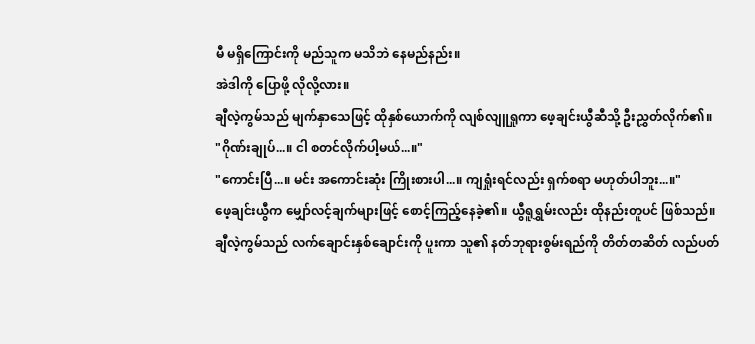မီ မရှိကြောင်းကို မည်သူက မသိဘဲ နေမည်နည်း။
အဲဒါကို ပြောဖို့ လိုလို့လား။
ချီလဲ့ကွမ်သည် မျက်နှာသေဖြင့် ထိုနှစ်ယောက်ကို လျစ်လျူရှုကာ ဖေ့ချင်းယွီဆီသို့ ဦးညွှတ်လိုက်၏။
"ဂိုဏ်းချုပ်...။ ငါ စတင်လိုက်ပါ့မယ်...။"
"ကောင်းပြီ...။ မင်း အကောင်းဆုံး ကြိုးစားပါ...။ ကျရှုံးရင်လည်း ရှက်စရာ မဟုတ်ပါဘူး...။"
ဖေ့ချင်းယွီက မျှော်လင့်ချက်များဖြင့် စောင့်ကြည့်နေခဲ့၏။ ယွီရူရွှမ်းလည်း ထိုနည်းတူပင် ဖြစ်သည်။
ချီလဲ့ကွမ်သည် လက်ချောင်းနှစ်ချောင်းကို ပူးကာ သူ၏ နတ်ဘုရားစွမ်းရည်ကို တိတ်တဆိတ် လည်ပတ်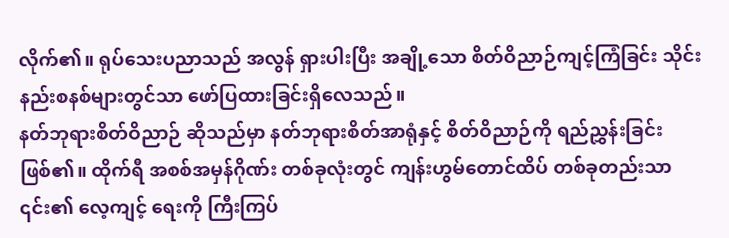လိုက်၏။ ရုပ်သေးပညာသည် အလွန် ရှားပါးပြီး အချို့သော စိတ်ဝိညာဉ်ကျင့်ကြံခြင်း သိုင်းနည်းစနစ်များတွင်သာ ဖော်ပြထားခြင်းရှိလေသည်။
နတ်ဘုရားစိတ်ဝိညာဉ် ဆိုသည်မှာ နတ်ဘုရားစိတ်အာရုံနှင့် စိတ်ဝိညာဉ်ကို ရည်ညွှန်းခြင်း ဖြစ်၏။ ထိုက်ရီ အစစ်အမှန်ဂိုဏ်း တစ်ခုလုံးတွင် ကျန်းဟွမ်တောင်ထိပ် တစ်ခုတည်းသာ ၎င်း၏ လေ့ကျင့် ရေးကို ကြီးကြပ်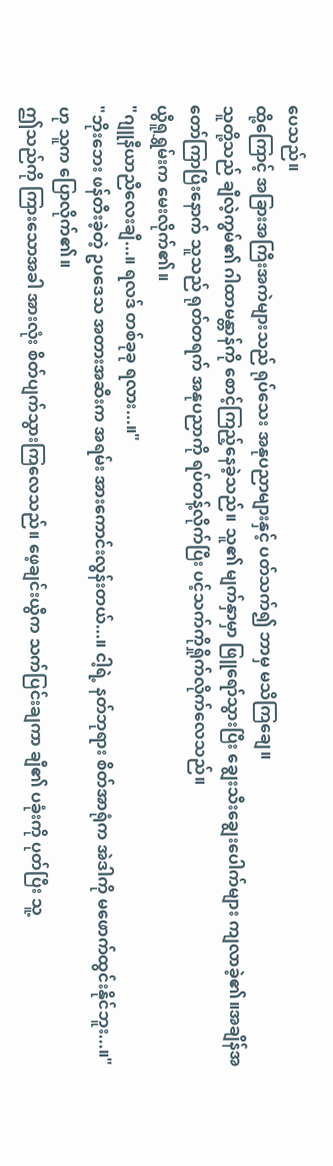ပေသည်။
ထို့ကြောင့် အခြားအကြီးအကဲများသည် ရုပ်သေး အနုပညာများနှင့် ပတ်သက်၍ ဘာမှ မသိကြချေ။
သူတို့သည် ချီလဲ့ကွမ်၏ ဂါထာမန္တာန်ကို စောင့်ကြည့်နေခဲ့သည်။ သူ၏ မျက်နှာမှာ ဖြူရော်သွားပြီး ချွေးသီးချွေးပေါက်များ ကျလာခဲ့၏။အချိန်အတော်ကြာပြီးနောက် သူသည် ရုတ်တရက် အနုပညာကို ရပ်တန့်လိုက်ပြီး ပင့်သက်ကိုရှိုက်လိုက်လေသည်။
ယွီရူရွှမ်းက မေးလိုက်၏။
"ဂျူနီယာညီလေးချီ...။ ရလဒ် တစ်ခုခု ရလား...။"
"ဘိုးဘေး ဖန်တီးခဲ့တဲ့ ဥပဒေသ အတားအဆီးက အရမ်း အားကောင်းလွန်းတယ်...။ ငါ့ရဲ့ နတ်ဘုရား စိတ်အာရုံက အဲဒါကို မဖောက်ထွင်းနိုင်ဘူး...။" ဟု သူက ပြောလိုက်၏။
ဤသည်ကို ကြားသောအခါ အားလုံး စိတ်ပျက်သွားကြလေသည်။ ဖေ့ချင်းယွီက သက်ပြင်းချကာ ချီ၏ ပခုံးကို ပုတ်ပြီး သူ့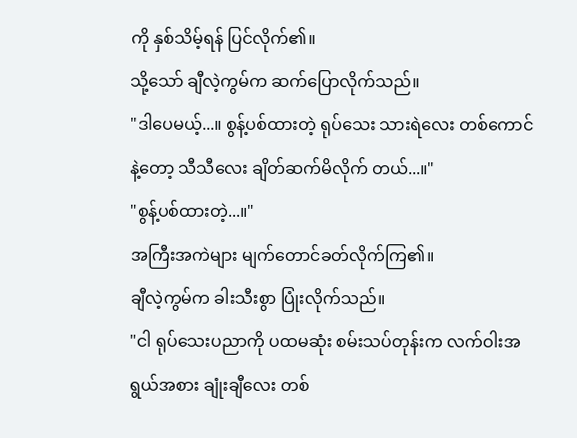ကို နှစ်သိမ့်ရန် ပြင်လိုက်၏။
သို့သော် ချီလဲ့ကွမ်က ဆက်ပြောလိုက်သည်။
"ဒါပေမယ့်...။ စွန့်ပစ်ထားတဲ့ ရုပ်သေး သားရဲလေး တစ်ကောင်နဲ့တော့ သီသီလေး ချိတ်ဆက်မိလိုက် တယ်...။"
"စွန့်ပစ်ထားတဲ့...။"
အကြီးအကဲများ မျက်တောင်ခတ်လိုက်ကြ၏။
ချီလဲ့ကွမ်က ခါးသီးစွာ ပြုံးလိုက်သည်။
"ငါ ရုပ်သေးပညာကို ပထမဆုံး စမ်းသပ်တုန်းက လက်ဝါးအရွယ်အစား ချုံးချီလေး တစ်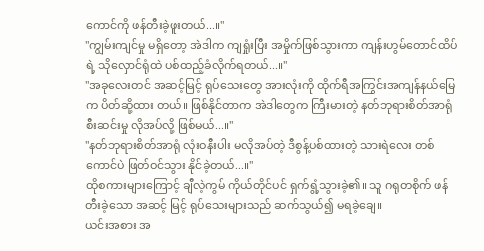ကောင်ကို ဖန်တီးခဲ့ဖူးတယ်...။"
"ကျွမ်းကျင်မှု မရှိတော့ အဲဒါက ကျရှုံးပြီး အမှိုက်ဖြစ်သွားကာ ကျန်းဟွမ်တောင်ထိပ်ရဲ့ သိုလှောင်ရုံထဲ ပစ်ထည့်ခံလိုက်ရတယ်...။"
"အခုလေးတင် အဆင့်မြင့် ရုပ်သေးတွေ အားလုံးကို ထိုက်ရီအကြွင်းအကျန်နယ်မြေက ပိတ်ဆို့ထား တယ်။ ဖြစ်နိုင်တာက အဲဒါတွေက ကြီးမားတဲ့ နတ်ဘုရားစိတ်အာရုံ စီးဆင်းမှု လိုအပ်လို့ ဖြစ်မယ်...။"
"နတ်ဘုရားစိတ်အာရုံ လုံးဝနီးပါး မလိုအပ်တဲ့ ဒီစွန့်ပစ်ထားတဲ့ သားရဲလေး တစ်ကောင်ပဲ ဖြတ်ဝင်သွား နိုင်ခဲ့တယ်...။"
ထိုစကားများကြောင့် ချီလဲ့ကွမ် ကိုယ်တိုင်ပင် ရှက်ရွံ့သွားခဲ့၏။ သူ ဂရုတစိုက် ဖန်တီးခဲ့သော အဆင့် မြင့် ရုပ်သေးများသည် ဆက်သွယ်၍ မရခဲ့ချေ။
ယင်းအစား အ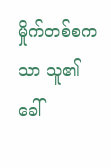မှိုက်တစ်စကသာ သူ၏ ခေါ်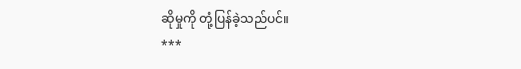ဆိုမှုကို တုံ့ပြန်ခဲ့သည်ပင်။
***